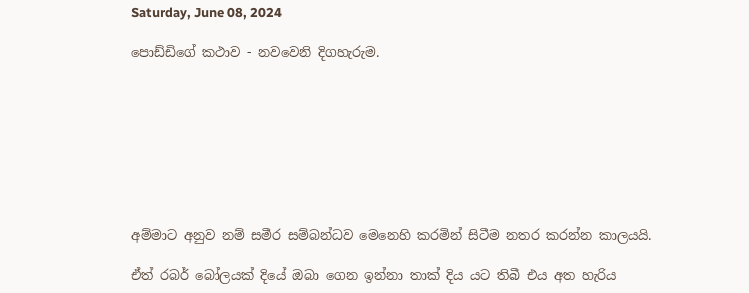Saturday, June 08, 2024

පොඩ්ඩිගේ කථාව - නවවෙනි දිගහැරුම.








අම්මාට අනුව නම් සමීර සම්බන්ධව මෙනෙහි කරමින් සිටීම නතර කරන්න කාලයයි.

ඒත් රබර් බෝලයක් දියේ ඔබා ගෙන ඉන්නා තාක් දිය යට තිබී එය අත හැරිය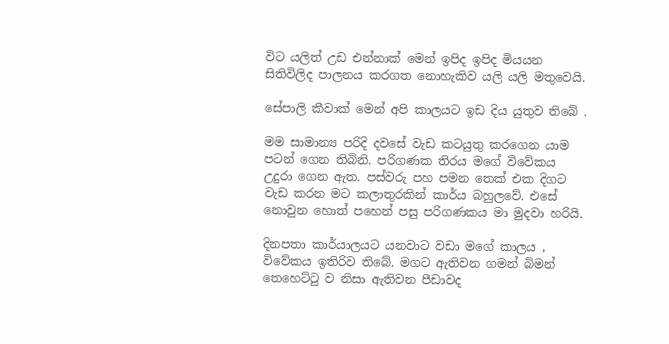විට යලිත් උඩ එන්නාක් මෙන් ඉපිද ඉපිද මියයන සිතිවිලිද පාලනය කරගත නොහැකිව යලි යලි මතුවෙයි.

සේපාලි කීවාක් මෙන් අපි කාලයට ඉඩ දිය යුතුව තිබේ .

මම සාමාන්‍ය පරිදි දවසේ වැඩ කටයුතු කරගෙන යාම පටන් ගෙන තිබිනි. පරිගණක තිරය මගේ විවේකය උදුරා ගෙන ඇත. පස්වරු පහ පමන තෙක් එක දිගට වැඩ කරන මට කලාතුරකින් කාර්ය බහුලවේ. එසේ නොවුන හොත් පහෙන් පසු පරිගණකය මා මුදවා හරියි.

දිනපතා කාර්යාලයට යනවාට වඩා මගේ කාලය , විවේකය ඉතිරිව තිබේ. මගට ඇතිවන ගමන් බිමන් තෙහෙට්ටු ව නිසා ඇතිවන පීඩාවද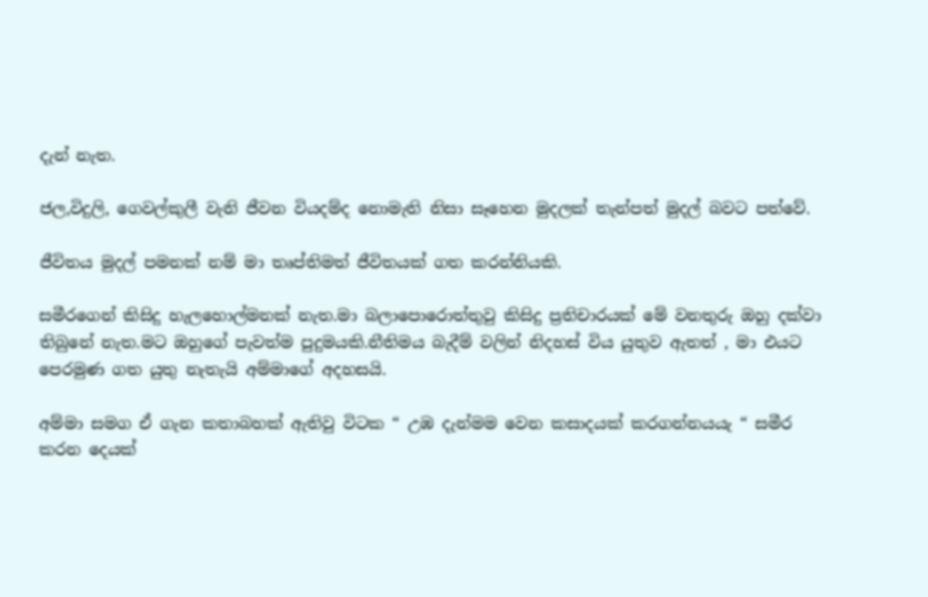දැන් නැත.

ජල,විදුලි, ගෙවල්කුලී වැනි ජීවන වියදම්ද නොමැති නිසා සෑහෙන මුදලක් තැන්පත් මුදල් බවට පත්වේ.

ජීවිතය මුදල් පමනක් නම් මා තෘප්තිමත් ජීවිතයක් ගත කරන්නියකි.

සමීරගෙන් කිසිදු හැලහොල්මනක් නැත.මා බලාපොරොත්තුවු කිසිදු ප්‍රතිචාරයක් මේ වනතුරු ඔහු දක්වා තිබුනේ නැත.මට ඔහුගේ පැවත්ම පුදුමයකි.නීතිමය බැදීම් වලින් නිදහස් විය යුතුව ඇතත් , මා එයට පෙරමුණ ගත යුතු නැතැයි අම්මාගේ අදහසයි.

අම්මා සමග ඒ ගැන කතාබහක් ඇතිවු විටක “ උඹ දැන්මම වෙන කසාදයක් කරගන්නයයැ “ සමීර කරන දෙයක්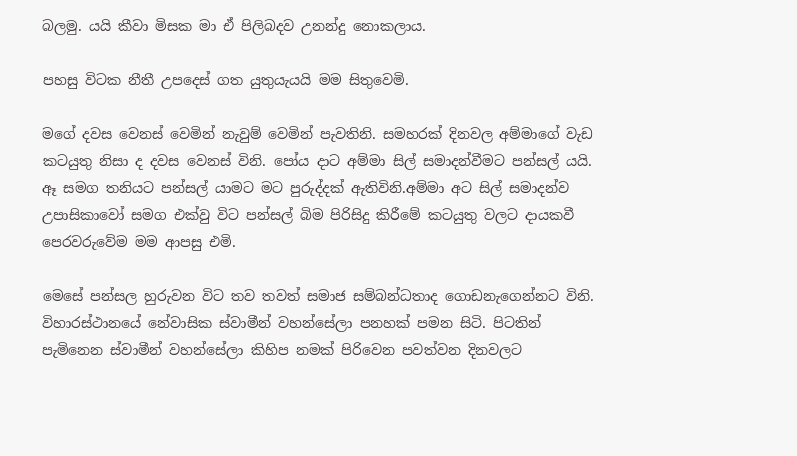බලමු. යයි කීවා මිසක මා ඒ පිලිබදව උනන්දු නොකලාය.

පහසු විටක නීතී උපදෙස් ගත යුතුයැයයි මම සිතුවෙමි.

මගේ දවස වෙනස් වෙමින් නැවුම් වෙමින් පැවතිනි. සමහරක් දිනවල අම්මාගේ වැඩ කටයුතු නිසා ද දවස වෙනස් විනි. පෝය දාට අම්මා සිල් සමාදන්වීමට පන්සල් යයි. ඈ සමග තනියට පන්සල් යාමට මට පුරුද්දක් ඇතිවිනි.අම්මා අට සිල් සමාදන්ව උපාසිකාවෝ සමග එක්වු විට පන්සල් බිම පිරිසිදු කිරීමේ කටයුතු වලට දායකවී පෙරවරුවේම මම ආපසු එමි.

මෙසේ පන්සල හුරුවන විට තව තවත් සමාජ සම්බන්ධතාද ගොඩනැගෙන්නට විනි. විහාරස්ථානයේ නේවාසික ස්වාමීන් වහන්සේලා පනහක් පමන සිටි. පිටතින් පැමිනෙන ස්වාමීන් වහන්සේලා කිහිප නමක් පිරිවෙන පවත්වන දිනවලට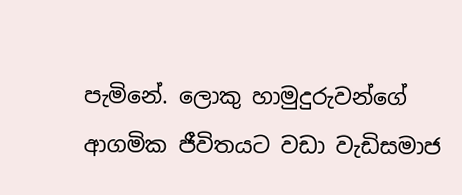පැමිනේ. ලොකු හාමුදුරුවන්ගේ ආගමික ජීවිතයට වඩා වැඩිසමාජ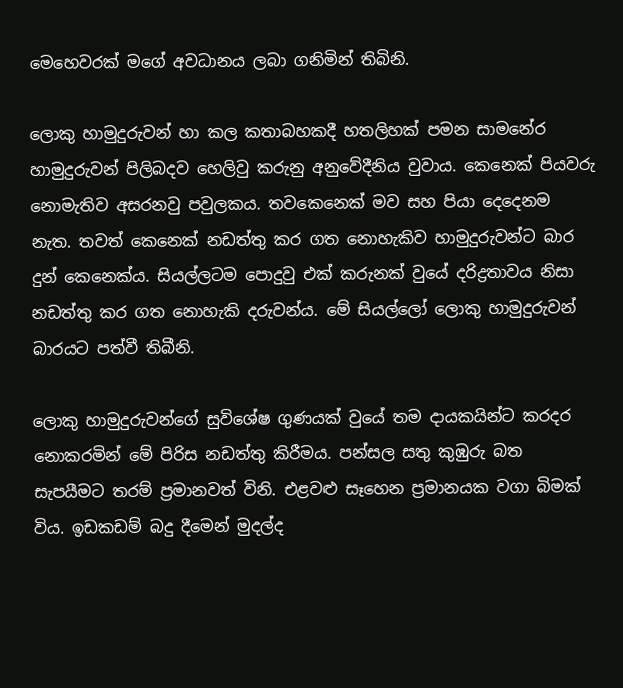මෙහෙවරක් මගේ අවධානය ලබා ගනිමින් තිබිනි.

ලොකු හාමුදුරුවන් හා කල කතාබහකදී හතලිහක් පමන සාමනේර හාමුදුරුවන් පිලිබදව හෙලිවු කරුනු අනුවේදීනිය වුවාය. කෙනෙක් පියවරු නොමැතිව අසරනවු පවුලකය. තවකෙනෙක් මව සහ පියා දෙදෙනම නැත. තවත් කෙනෙක් නඩත්තු කර ගත නොහැකිව හාමුදුරුවන්ට බාර දුන් කෙනෙක්ය. සියල්ලටම පොදුවු එක් කරුනක් වුයේ දරිද්‍රතාවය නිසා නඩත්තු කර ගත නොහැකි දරුවන්ය. මේ සියල්ලෝ ලොකු හාමුදුරුවන් බාරයට පත්වී තිබීනි.

ලොකු හාමුදුරුවන්ගේ සුවිශේෂ ගුණයක් වුයේ තම දායකයින්ට කරදර නොකරමින් මේ පිරිස නඩත්තු කිරීමය. පන්සල සතු කුඹුරු බත සැපයීමට තරම් ප්‍රමානවත් විනි. එළවළු සෑහෙන ප්‍රමානයක වගා බිමක් විය. ඉඩකඩම් බදු දීමෙන් මුදල්ද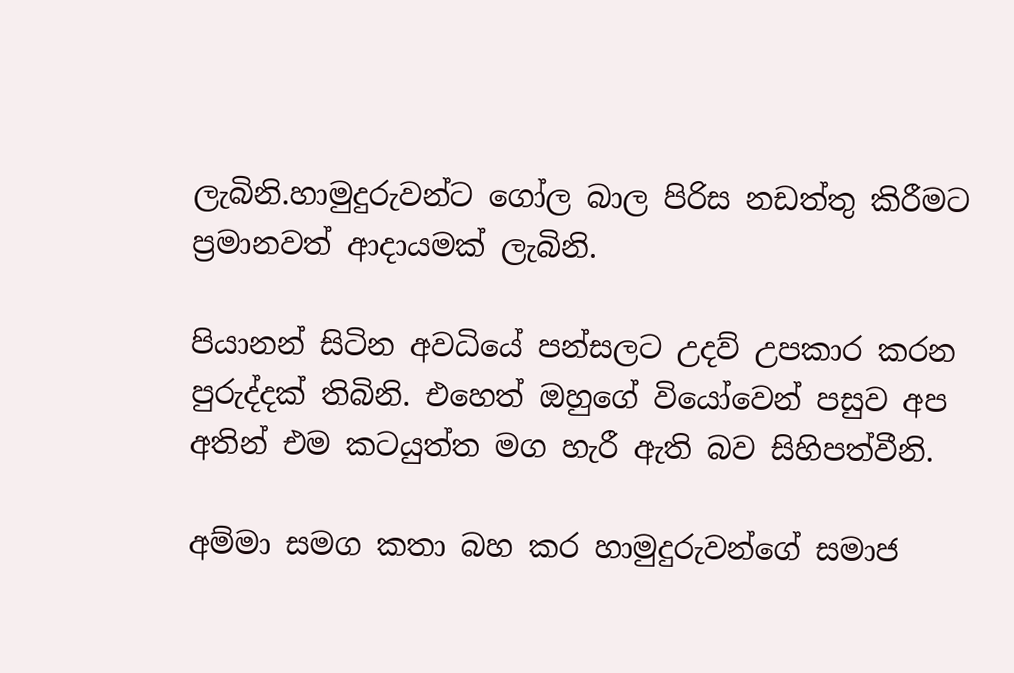ලැබිනි.හාමුදුරුවන්ට ගෝල බාල පිරිස නඩත්තු කිරීමට ප්‍රමානවත් ආදායමක් ලැබිනි.

පියානන් සිටින අවධියේ පන්සලට උදව් උපකාර කරන පුරුද්දක් තිබිනි. එහෙත් ඔහුගේ වියෝවෙන් පසුව අප අතින් එම කටයුත්ත මග හැරී ඇති බව සිහිපත්වීනි.

අම්මා සමග කතා බහ කර හාමුදුරුවන්ගේ සමාජ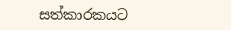සත්කාරකයට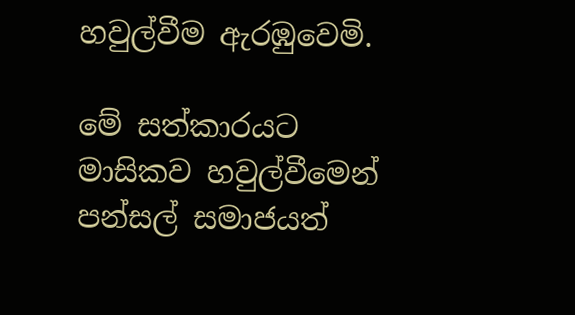හවුල්වීම ඇරඹුවෙමි.

මේ සත්කාරයට මාසිකව හවුල්වීමෙන් පන්සල් සමාජයත්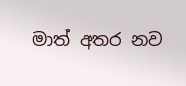මාත් අතර නව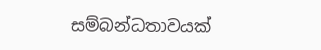සම්බන්ධතාවයක්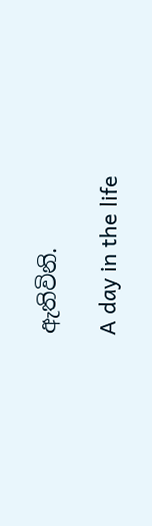ඇතිවිනි.

A day in the life